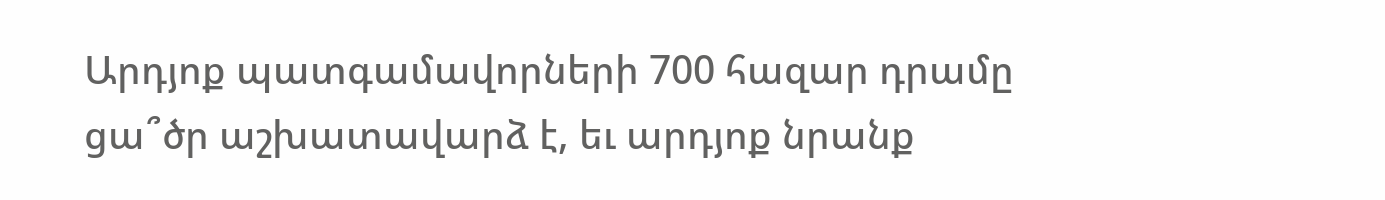Արդյոք պատգամավորների 700 հազար դրամը ցա՞ծր աշխատավարձ է, եւ արդյոք նրանք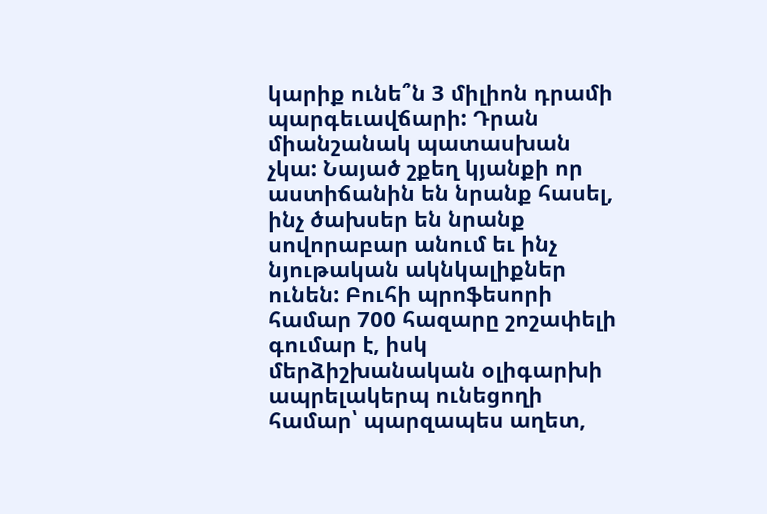կարիք ունե՞ն 3 միլիոն դրամի պարգեւավճարի: Դրան միանշանակ պատասխան չկա: Նայած շքեղ կյանքի որ աստիճանին են նրանք հասել, ինչ ծախսեր են նրանք սովորաբար անում եւ ինչ նյութական ակնկալիքներ ունեն: Բուհի պրոֆեսորի համար 700 հազարը շոշափելի գումար է, իսկ մերձիշխանական օլիգարխի ապրելակերպ ունեցողի համար՝ պարզապես աղետ,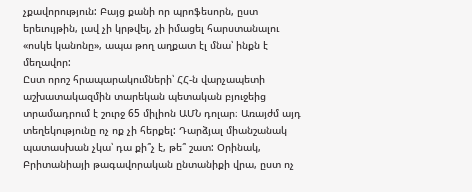չքավորություն: Բայց քանի որ պրոֆեսորն, ըստ երեւույթին, լավ չի կրթվել, չի իմացել հարստանալու «ոսկե կանոնը», ապա թող աղքատ էլ մնա՝ ինքն է մեղավոր:
Ըստ որոշ հրապարակումների՝ ՀՀ-ն վարչապետի աշխատակազմին տարեկան պետական բյուջեից տրամադրում է շուրջ 65 միլիոն ԱՄՆ դոլար։ Առայժմ այդ տեղեկությունը ոչ ոք չի հերքել: Դարձյալ միանշանակ պատասխան չկա՝ դա քի՞չ է, թե՞ շատ: Օրինակ, Բրիտանիայի թագավորական ընտանիքի վրա, ըստ ոչ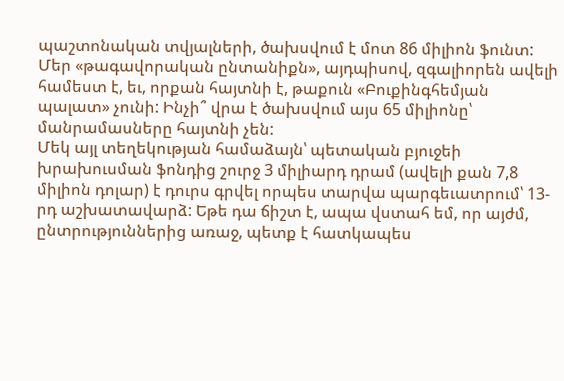պաշտոնական տվյալների, ծախսվում է մոտ 86 միլիոն ֆունտ: Մեր «թագավորական ընտանիքն», այդպիսով, զգալիորեն ավելի համեստ է, եւ, որքան հայտնի է, թաքուն «Բուքինգհեմյան պալատ» չունի: Ինչի՞ վրա է ծախսվում այս 65 միլիոնը՝ մանրամասները հայտնի չեն:
Մեկ այլ տեղեկության համաձայն՝ պետական բյուջեի խրախուսման ֆոնդից շուրջ 3 միլիարդ դրամ (ավելի քան 7,8 միլիոն դոլար) է դուրս գրվել որպես տարվա պարգեւատրում՝ 13-րդ աշխատավարձ: Եթե դա ճիշտ է, ապա վստահ եմ, որ այժմ, ընտրություններից առաջ, պետք է հատկապես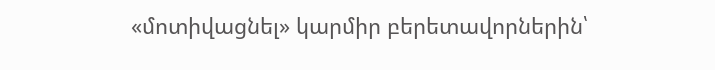«մոտիվացնել» կարմիր բերետավորներին՝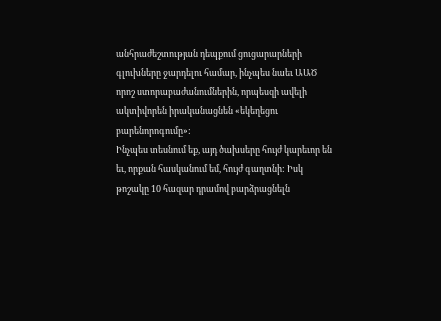անհրաժեշտության դեպքում ցուցարարների գլուխները ջարդելու համար, ինչպես նաեւ ԱԱԾ որոշ ստորաբաժանումներին, որպեսզի ավելի ակտիվորեն իրականացնեն «եկեղեցու բարենորոգումը»:
Ինչպես տեսնում եք, այդ ծախսերը հույժ կարեւոր են եւ, որքան հասկանում եմ, հույժ գաղտնի: Իսկ թոշակը 10 հազար դրամով բարձրացնելն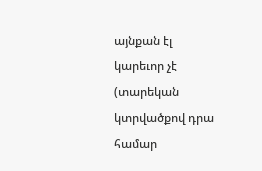այնքան էլ կարեւոր չէ (տարեկան կտրվածքով դրա համար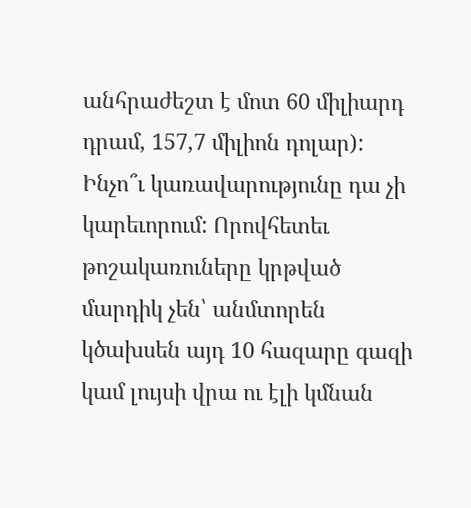անհրաժեշտ է մոտ 60 միլիարդ դրամ, 157,7 միլիոն դոլար): Ինչո՞ւ կառավարությունը դա չի կարեւորում: Որովհետեւ թոշակառուները կրթված մարդիկ չեն՝ անմտորեն կծախսեն այդ 10 հազարը գազի կամ լույսի վրա ու էլի կմնան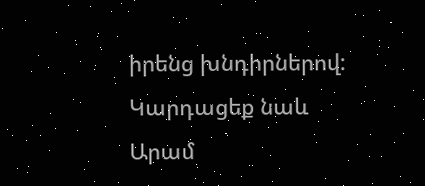իրենց խնդիրներով:
Կարդացեք նաև
Արամ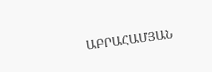ԱԲՐԱՀԱՄՅԱՆ